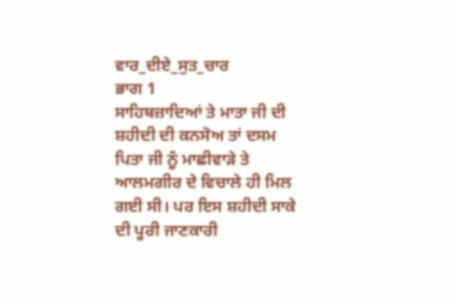ਵਾਰ_ਦੀਏ_ਸੁਤ_ਚਾਰ
ਭਾਗ 1
ਸਾਹਿਬਜ਼ਾਦਿਆਂ ਤੇ ਮਾਤਾ ਜੀ ਦੀ ਸ਼ਹੀਦੀ ਦੀ ਕਨਸੋਅ ਤਾਂ ਦਸਮ ਪਿਤਾ ਜੀ ਨੂੰ ਮਾਛੀਵਾੜੇ ਤੇ ਆਲਮਗੀਰ ਦੇ ਵਿਚਾਲੇ ਹੀ ਮਿਲ ਗਈ ਸੀ। ਪਰ ਇਸ ਸ਼ਹੀਦੀ ਸਾਕੇ ਦੀ ਪੂਰੀ ਜਾਣਕਾਰੀ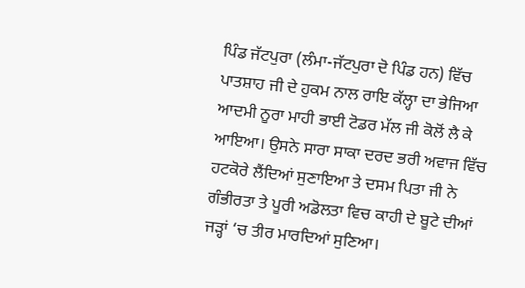ਪਿੰਡ ਜੱਟਪੁਰਾ (ਲੰਮਾ-ਜੱਟਪੁਰਾ ਦੋ ਪਿੰਡ ਹਨ) ਵਿੱਚ ਪਾਤਸ਼ਾਹ ਜੀ ਦੇ ਹੁਕਮ ਨਾਲ ਰਾਇ ਕੱਲ੍ਹਾ ਦਾ ਭੇਜਿਆ ਆਦਮੀ ਨੂਰਾ ਮਾਹੀ ਭਾਈ ਟੋਡਰ ਮੱਲ ਜੀ ਕੋਲੋਂ ਲੈ ਕੇ ਆਇਆ। ਉਸਨੇ ਸਾਰਾ ਸਾਕਾ ਦਰਦ ਭਰੀ ਅਵਾਜ ਵਿੱਚ ਹਟਕੋਰੇ ਲੈਂਦਿਆਂ ਸੁਣਾਇਆ ਤੇ ਦਸਮ ਪਿਤਾ ਜੀ ਨੇ ਗੰਭੀਰਤਾ ਤੇ ਪੂਰੀ ਅਡੋਲਤਾ ਵਿਚ ਕਾਹੀ ਦੇ ਬੂਟੇ ਦੀਆਂ ਜੜ੍ਹਾਂ ‘ਚ ਤੀਰ ਮਾਰਦਿਆਂ ਸੁਣਿਆ।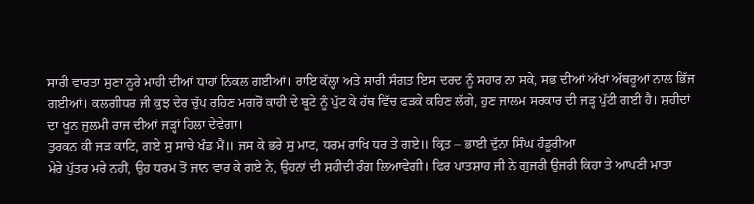ਸਾਰੀ ਵਾਰਤਾ ਸੁਣਾ ਨੂਰੇ ਮਾਹੀ ਦੀਆਂ ਧਾਹਾਂ ਨਿਕਲ ਗਈਆਂ। ਰਾਇ ਕੱਲ੍ਹਾ ਅਤੇ ਸਾਰੀ ਸੰਗਤ ਇਸ ਦਰਦ ਨੂੰ ਸਹਾਰ ਨਾ ਸਕੇ, ਸਭ ਦੀਆਂ ਅੱਖਾਂ ਅੱਥਰੂਆਂ ਨਾਲ ਭਿੱਜ ਗਈਆਂ। ਕਲਗੀਧਰ ਜੀ ਕੁਝ ਦੇਰ ਚੁੱਪ ਰਹਿਣ ਮਗਰੋਂ ਕਾਹੀ ਦੇ ਬੂਟੇ ਨੂੰ ਪੁੱਟ ਕੇ ਹੱਥ ਵਿੱਚ ਫੜਕੇ ਕਹਿਣ ਲੱਗੇ, ਹੁਣ ਜਾਲਮ ਸਰਕਾਰ ਦੀ ਜੜ੍ਹ ਪੁੱਟੀ ਗਈ ਹੈ। ਸ਼ਹੀਦਾਂ ਦਾ ਖੂਨ ਜੁਲਮੀ ਰਾਜ ਦੀਆਂ ਜੜ੍ਹਾਂ ਹਿਲਾ ਦੇਵੇਗਾ।
ਤੁਰਕਨ ਕੀ ਜੜ ਕਾਟਿ, ਗਏ ਸੁ ਸਾਚੇ ਖੰਡ ਮੈਂ॥ ਜਸ ਕੇ ਭਰੇ ਸੁ ਮਾਟ, ਧਰਮ ਰਾਖਿ ਧਰ ਤੇ ਗਏ॥ ਕ੍ਰਿਤ – ਭਾਈ ਦੁੱਨਾ ਸਿੰਘ ਹੰਡੂਰੀਆ
ਮੇਰੇ ਪੁੱਤਰ ਮਰੇ ਨਹੀਂ, ਉਹ ਧਰਮ ਤੋਂ ਜਾਨ ਵਾਰ ਕੇ ਗਏ ਨੇ, ਉਹਨਾਂ ਦੀ ਸ਼ਹੀਦੀ ਰੰਗ ਲਿਆਵੇਗੀ। ਫਿਰ ਪਾਤਸ਼ਾਹ ਜੀ ਨੇ ਗੁਜਰੀ ਉਜਰੀ ਕਿਹਾ ਤੇ ਆਪਣੀ ਮਾਤਾ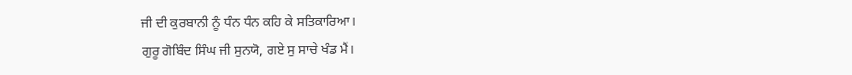ਜੀ ਦੀ ਕੁਰਬਾਨੀ ਨੂੰ ਧੰਨ ਧੰਨ ਕਹਿ ਕੇ ਸਤਿਕਾਰਿਆ।
ਗੁਰੂ ਗੋਬਿੰਦ ਸਿੰਘ ਜੀ ਸੁਨਯੋ, ਗਏ ਸੁ ਸਾਚੇ ਖੰਡ ਮੈਂ।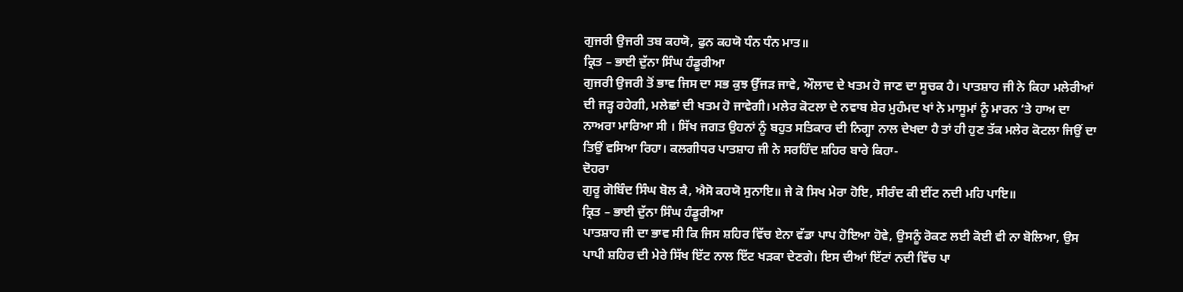ਗੁਜਰੀ ਉਜਰੀ ਤਬ ਕਹਯੋ, ਫੁਨ ਕਹਯੋ ਧੰਨ ਧੰਨ ਮਾਤ॥
ਕ੍ਰਿਤ – ਭਾਈ ਦੁੱਨਾ ਸਿੰਘ ਹੰਡੂਰੀਆ
ਗੁਜਰੀ ਉਜਰੀ ਤੋਂ ਭਾਵ ਜਿਸ ਦਾ ਸਭ ਕੁਝ ਉੱਜੜ ਜਾਵੇ, ਔਲਾਦ ਦੇ ਖਤਮ ਹੋ ਜਾਣ ਦਾ ਸੂਚਕ ਹੈ। ਪਾਤਸ਼ਾਹ ਜੀ ਨੇ ਕਿਹਾ ਮਲੇਰੀਆਂ ਦੀ ਜੜ੍ਹ ਰਹੇਗੀ, ਮਲੇਛਾਂ ਦੀ ਖਤਮ ਹੋ ਜਾਵੇਗੀ। ਮਲੇਰ ਕੋਟਲਾ ਦੇ ਨਵਾਬ ਸ਼ੇਰ ਮੁਹੰਮਦ ਖਾਂ ਨੇ ਮਾਸੂਮਾਂ ਨੂੰ ਮਾਰਨ ‘ਤੇ ਹਾਅ ਦਾ ਨਾਅਰਾ ਮਾਰਿਆ ਸੀ । ਸਿੱਖ ਜਗਤ ਉਹਨਾਂ ਨੂੰ ਬਹੁਤ ਸਤਿਕਾਰ ਦੀ ਨਿਗ੍ਹਾ ਨਾਲ ਦੇਖਦਾ ਹੈ ਤਾਂ ਹੀ ਹੁਣ ਤੱਕ ਮਲੇਰ ਕੋਟਲਾ ਜਿਉਂ ਦਾ ਤਿਉਂ ਵਸਿਆ ਰਿਹਾ। ਕਲਗੀਧਰ ਪਾਤਸ਼ਾਹ ਜੀ ਨੇ ਸਰਹਿੰਦ ਸ਼ਹਿਰ ਬਾਰੇ ਕਿਹਾ-
ਦੋਹਰਾ
ਗੁਰੂ ਗੋਬਿੰਦ ਸਿੰਘ ਬੋਲ ਕੈ, ਐਸੋ ਕਹਯੋ ਸੁਨਾਇ॥ ਜੇ ਕੋ ਸਿਖ ਮੇਰਾ ਹੋਇ, ਸੀਰੰਦ ਕੀ ਈਂਟ ਨਦੀ ਮਹਿ ਪਾਇ॥
ਕ੍ਰਿਤ – ਭਾਈ ਦੁੱਨਾ ਸਿੰਘ ਹੰਡੂਰੀਆ
ਪਾਤਸ਼ਾਹ ਜੀ ਦਾ ਭਾਵ ਸੀ ਕਿ ਜਿਸ ਸ਼ਹਿਰ ਵਿੱਚ ਏਨਾ ਵੱਡਾ ਪਾਪ ਹੋਇਆ ਹੋਵੇ, ਉਸਨੂੰ ਰੋਕਣ ਲਈ ਕੋਈ ਵੀ ਨਾ ਬੋਲਿਆ, ਉਸ ਪਾਪੀ ਸ਼ਹਿਰ ਦੀ ਮੇਰੇ ਸਿੱਖ ਇੱਟ ਨਾਲ ਇੱਟ ਖੜਕਾ ਦੇਣਗੇ। ਇਸ ਦੀਆਂ ਇੱਟਾਂ ਨਦੀ ਵਿੱਚ ਪਾ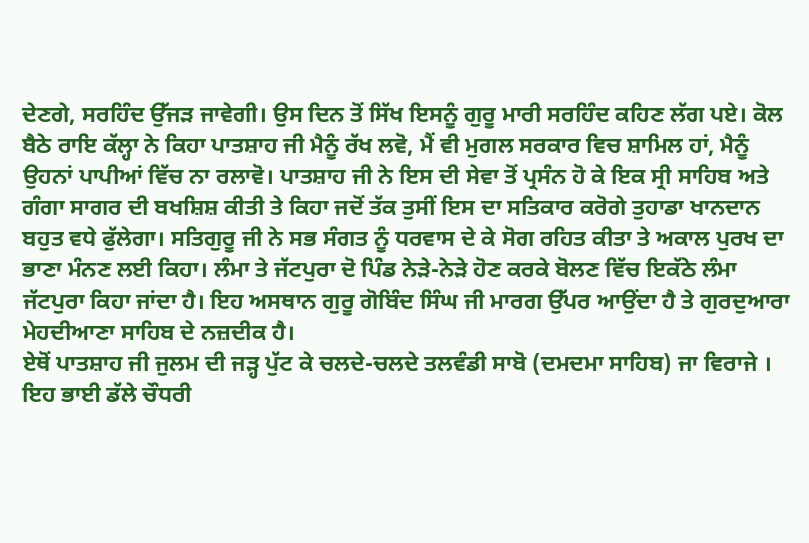ਦੇਣਗੇ, ਸਰਹਿੰਦ ਉੱਜੜ ਜਾਵੇਗੀ। ਉਸ ਦਿਨ ਤੋਂ ਸਿੱਖ ਇਸਨੂੰ ਗੁਰੂ ਮਾਰੀ ਸਰਹਿੰਦ ਕਹਿਣ ਲੱਗ ਪਏ। ਕੋਲ ਬੈਠੇ ਰਾਇ ਕੱਲ੍ਹਾ ਨੇ ਕਿਹਾ ਪਾਤਸ਼ਾਹ ਜੀ ਮੈਨੂੰ ਰੱਖ ਲਵੋ, ਮੈਂ ਵੀ ਮੁਗਲ ਸਰਕਾਰ ਵਿਚ ਸ਼ਾਮਿਲ ਹਾਂ, ਮੈਨੂੰ ਉਹਨਾਂ ਪਾਪੀਆਂ ਵਿੱਚ ਨਾ ਰਲਾਵੋ। ਪਾਤਸ਼ਾਹ ਜੀ ਨੇ ਇਸ ਦੀ ਸੇਵਾ ਤੋਂ ਪ੍ਰਸੰਨ ਹੋ ਕੇ ਇਕ ਸ੍ਰੀ ਸਾਹਿਬ ਅਤੇ ਗੰਗਾ ਸਾਗਰ ਦੀ ਬਖਸ਼ਿਸ਼ ਕੀਤੀ ਤੇ ਕਿਹਾ ਜਦੋਂ ਤੱਕ ਤੁਸੀਂ ਇਸ ਦਾ ਸਤਿਕਾਰ ਕਰੋਗੇ ਤੁਹਾਡਾ ਖਾਨਦਾਨ ਬਹੁਤ ਵਧੇ ਫੁੱਲੇਗਾ। ਸਤਿਗੁਰੂ ਜੀ ਨੇ ਸਭ ਸੰਗਤ ਨੂੰ ਧਰਵਾਸ ਦੇ ਕੇ ਸੋਗ ਰਹਿਤ ਕੀਤਾ ਤੇ ਅਕਾਲ ਪੁਰਖ ਦਾ ਭਾਣਾ ਮੰਨਣ ਲਈ ਕਿਹਾ। ਲੰਮਾ ਤੇ ਜੱਟਪੁਰਾ ਦੋ ਪਿੰਡ ਨੇੜੇ-ਨੇੜੇ ਹੋਣ ਕਰਕੇ ਬੋਲਣ ਵਿੱਚ ਇਕੱਠੇ ਲੰਮਾ ਜੱਟਪੁਰਾ ਕਿਹਾ ਜਾਂਦਾ ਹੈ। ਇਹ ਅਸਥਾਨ ਗੁਰੂ ਗੋਬਿੰਦ ਸਿੰਘ ਜੀ ਮਾਰਗ ਉੱਪਰ ਆਉਂਦਾ ਹੈ ਤੇ ਗੁਰਦੁਆਰਾ ਮੇਹਦੀਆਣਾ ਸਾਹਿਬ ਦੇ ਨਜ਼ਦੀਕ ਹੈ।
ਏਥੋਂ ਪਾਤਸ਼ਾਹ ਜੀ ਜੁਲਮ ਦੀ ਜੜ੍ਹ ਪੁੱਟ ਕੇ ਚਲਦੇ-ਚਲਦੇ ਤਲਵੰਡੀ ਸਾਬੋ (ਦਮਦਮਾ ਸਾਹਿਬ) ਜਾ ਵਿਰਾਜੇ । ਇਹ ਭਾਈ ਡੱਲੇ ਚੌਧਰੀ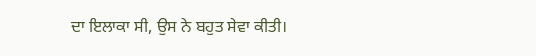ਦਾ ਇਲਾਕਾ ਸੀ, ਉਸ ਨੇ ਬਹੁਤ ਸੇਵਾ ਕੀਤੀ।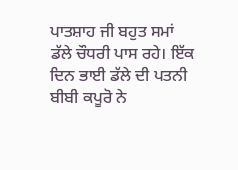ਪਾਤਸ਼ਾਹ ਜੀ ਬਹੁਤ ਸਮਾਂ ਡੱਲੇ ਚੌਧਰੀ ਪਾਸ ਰਹੇ। ਇੱਕ ਦਿਨ ਭਾਈ ਡੱਲੇ ਦੀ ਪਤਨੀ ਬੀਬੀ ਕਪੂਰੋ ਨੇ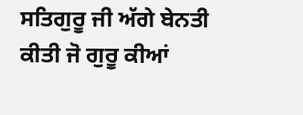ਸਤਿਗੁਰੂ ਜੀ ਅੱਗੇ ਬੇਨਤੀ ਕੀਤੀ ਜੋ ਗੁਰੂ ਕੀਆਂ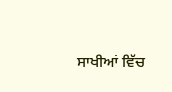ਸਾਖੀਆਂ ਵਿੱਚ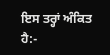ਇਸ ਤਰ੍ਹਾਂ ਅੰਕਿਤ ਹੈ:-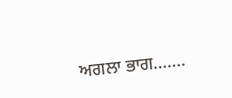ਅਗਲਾ ਭਾਗ…….